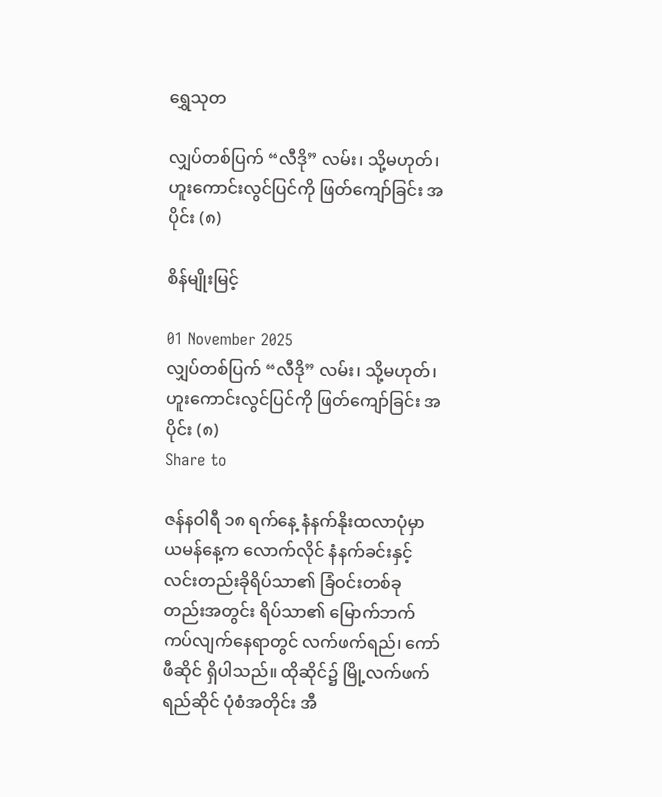ရွှေသုတ‌

လျှပ်တစ်ပြက် “လီဒို” လမ်း၊ သို့မဟုတ်၊ ဟူးကောင်းလွင်ပြင်ကို ဖြတ်ကျော်ခြင်း အပိုင်း (၈)

စိန်မျိုးမြင့်

01 November 2025
လျှပ်တစ်ပြက် “လီဒို” လမ်း၊ သို့မဟုတ်၊ ဟူးကောင်းလွင်ပြင်ကို ဖြတ်ကျော်ခြင်း အပိုင်း (၈)
Share to

ဇန်နဝါရီ ၁၈ ရက်နေ့ နံနက်နိုးထလာပုံမှာ ယမန်နေ့က လောက်လိုင် နံနက်ခင်းနှင့် လင်းတည်းခိုရိပ်သာ၏ ခြံဝင်းတစ်ခုတည်းအတွင်း ရိပ်သာ၏ မြောက်ဘက်ကပ်လျက်နေရာတွင် လက်ဖက်ရည်၊ ကော်ဖီဆိုင် ရှိပါသည်။ ထိုဆိုင်၌ မြို့လက်ဖက်ရည်ဆိုင် ပုံစံအတိုင်း အီ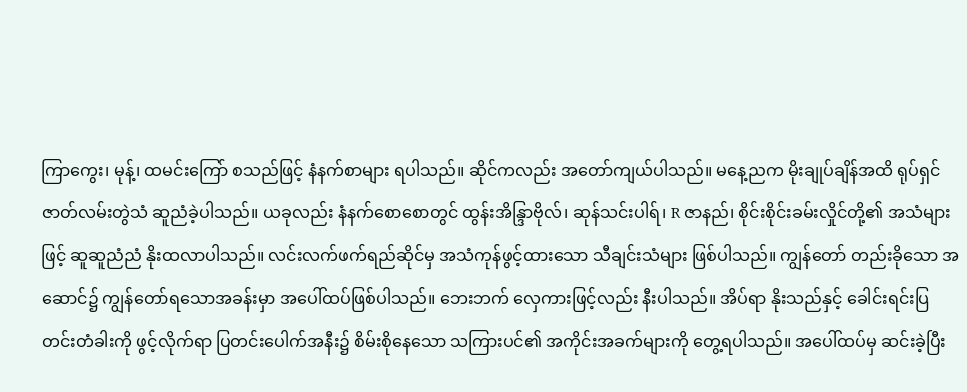ကြာကွေး၊ မုန့်၊ ထမင်းကြော် စသည်ဖြင့် နံနက်စာများ ရပါသည်။ ဆိုင်ကလည်း အတော်ကျယ်ပါသည်။ မနေ့ညက မိုးချုပ်ချိန်အထိ ရုပ်ရှင်ဇာတ်လမ်းတွဲသံ ဆူညံခဲ့ပါသည်။ ယခုလည်း နံနက်စောစောတွင် ထွန်းအိန္ဒြာဗိုလ်၊ ဆုန်သင်းပါရ်၊ R ဇာနည်၊ စိုင်းစိုင်းခမ်းလှိုင်တို့၏ အသံများဖြင့် ဆူဆူညံညံ နိုးထလာပါသည်။ လင်းလက်ဖက်ရည်ဆိုင်မှ အသံကုန်ဖွင့်ထားသော သီချင်းသံများ ဖြစ်ပါသည်။ ကျွန်တော် တည်းခိုသော အဆောင်၌ ကျွန်တော်ရသောအခန်းမှာ အပေါ်ထပ်ဖြစ်ပါသည်။ ဘေးဘက် လှေကားဖြင့်လည်း နီးပါသည်။ အိပ်ရာ နိုးသည်နှင့် ခေါင်းရင်းပြတင်းတံခါးကို ဖွင့်လိုက်ရာ ပြတင်းပေါက်အနီး၌ စိမ်းစိုနေသော သကြားပင်၏ အကိုင်းအခက်များကို တွေ့ရပါသည်။ အပေါ်ထပ်မှ ဆင်းခဲ့ပြီး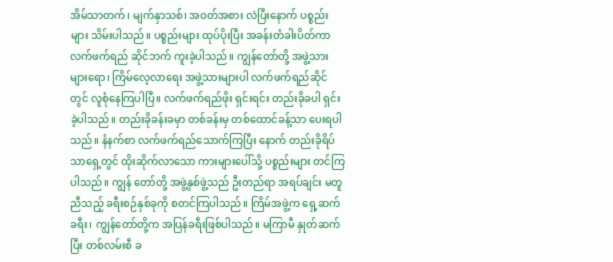အိမ်သာတက်၊ မျက်နှာသစ်၊ အဝတ်အစား လဲပြီးနောက် ပစ္စည်းများ သိမ်းပါသည်။ ပစ္စည်းများ ထုပ်ပိုးပြီး အခန်းတံခါးပိတ်ကာ လက်ဖက်ရည် ဆိုင်ဘက် ကူးခဲ့ပါသည်။ ကျွန်တော်တို့ အဖွဲ့သားများရော၊ ကြိမ်လေ့လာရေး အဖွဲ့သားများပါ လက်ဖက်ရည်ဆိုင်တွင် လူစုံနေကြပါပြီ။ လက်ဖက်ရည်ဖိုး ရှင်းရင်း တည်းခိုခပါ ရှင်းခဲ့ပါသည်။ တည်းခိုခန်းခမှာ တစ်ခန်းမှ တစ်ထောင်ခန့်သာ ပေးရပါသည်။ နံနက်စာ လက်ဖက်ရည်သောက်ကြပြီး နောက် တည်းခိုရိပ်သာရှေ့တွင် ထိုးဆိုက်လာသော ကားများပေါ်သို့ ပစ္စည်းများ တင်ကြပါသည်။ ကျွန် တော်တို့ အဖွဲ့နှစ်ဖွဲ့သည် ဦးတည်ရာ အရပ်ချင်း မတူညီသည့် ခရီးစဉ်နှစ်ခုကို စတင်ကြပါသည်။ ကြိမ်အဖွဲ့က ရှေ့ဆက်ခရီး၊ ကျွန်တော်တို့က အပြန်ခရီးဖြစ်ပါသည်။ မကြာမီ နှုတ်ဆက်ပြီး တစ်လမ်းစီ ခ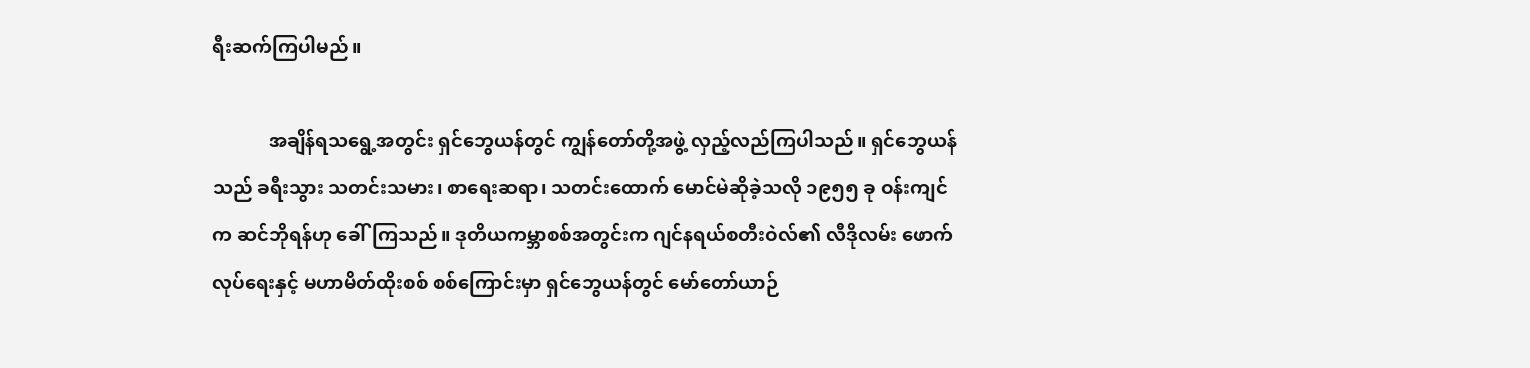ရီးဆက်ကြပါမည်။

            အချိန်ရသရွေ့အတွင်း ရှင်ဘွေယန်တွင် ကျွန်တော်တို့အဖွဲ့ လှည့်လည်ကြပါသည်။ ရှင်ဘွေယန်သည် ခရီးသွား သတင်းသမား၊ စာရေးဆရာ၊ သတင်းထောက် မောင်မဲဆိုခဲ့သလို ၁၉၅၅ ခု ဝန်းကျင်က ဆင်ဘိုရန်ဟု ခေါ်ကြသည်။ ဒုတိယကမ္ဘာစစ်အတွင်းက ဂျင်နရယ်စတီးဝဲလ်၏ လီဒိုလမ်း ဖောက်လုပ်ရေးနှင့် မဟာမိတ်ထိုးစစ် စစ်ကြောင်းမှာ ရှင်ဘွေယန်တွင် မော်တော်ယာဉ်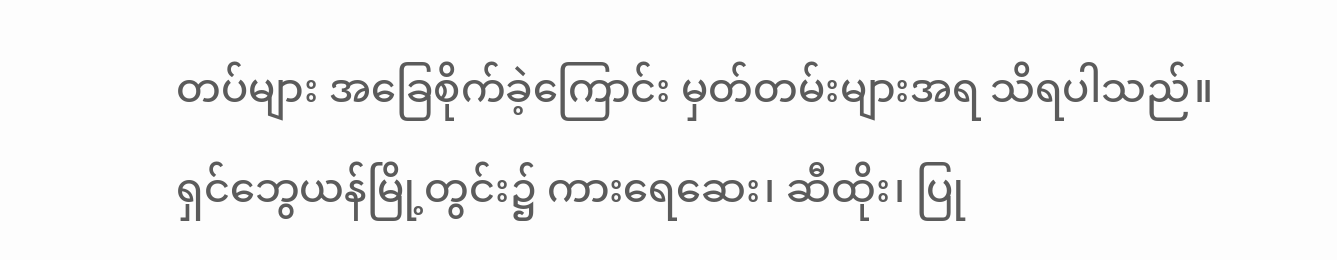တပ်များ အခြေစိုက်ခဲ့ကြောင်း မှတ်တမ်းများအရ သိရပါသည်။ ရှင်ဘွေယန်မြို့တွင်း၌ ကားရေဆေး၊ ဆီထိုး၊ ပြု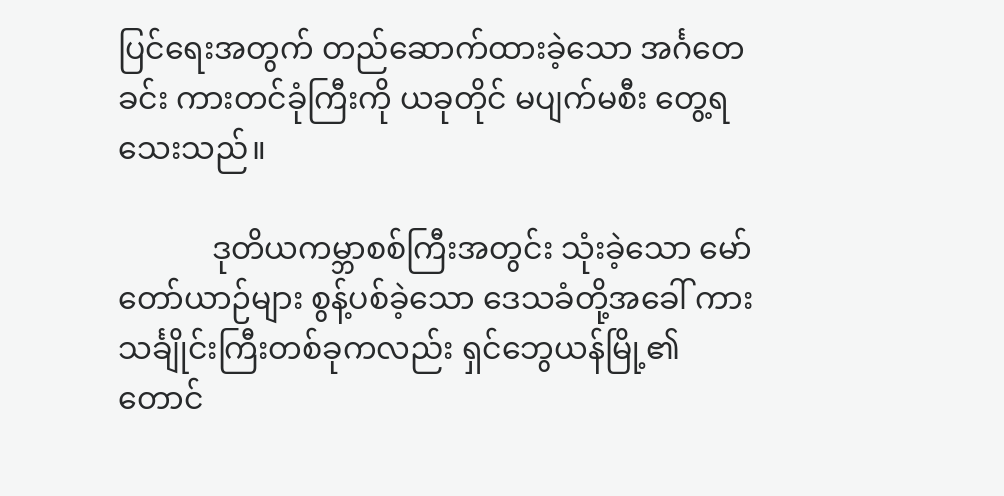ပြင်ရေးအတွက် တည်ဆောက်ထားခဲ့သော အင်္ဂတေခင်း ကားတင်ခုံကြီးကို ယခုတိုင် မပျက်မစီး တွေ့ရသေးသည်။

            ဒုတိယကမ္ဘာစစ်ကြီးအတွင်း သုံးခဲ့သော မော်တော်ယာဉ်များ စွန့်ပစ်ခဲ့သော ဒေသခံတို့အခေါ် ကား သင်္ချိုင်းကြီးတစ်ခုကလည်း ရှင်ဘွေယန်မြို့၏ တောင်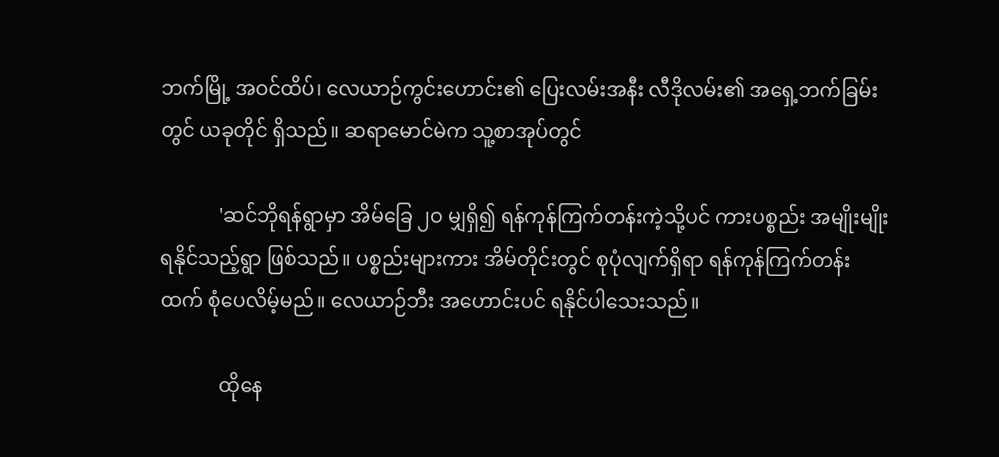ဘက်မြို့ အဝင်ထိပ်၊ လေယာဉ်ကွင်းဟောင်း၏ ပြေးလမ်းအနီး လီဒိုလမ်း၏ အရှေ့ဘက်ခြမ်းတွင် ယခုတိုင် ရှိသည်။ ဆရာမောင်မဲက သူ့စာအုပ်တွင်

            'ဆင်ဘိုရန်ရွာမှာ အိမ်ခြေ ၂ဝ မျှရှိ၍ ရန်ကုန်ကြက်တန်းကဲ့သို့ပင် ကားပစ္စည်း အမျိုးမျိုး ရနိုင်သည့်ရွာ ဖြစ်သည်။ ပစ္စည်းများကား အိမ်တိုင်းတွင် စုပုံလျက်ရှိရာ ရန်ကုန်ကြက်တန်းထက် စုံပေလိမ့်မည်။ လေယာဉ်ဘီး အဟောင်းပင် ရနိုင်ပါသေးသည်။

            ထိုနေ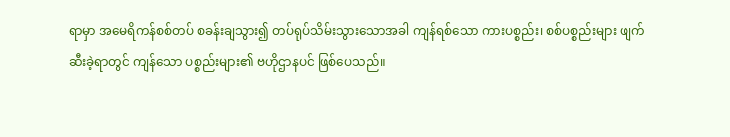ရာမှာ အမေရိကန်စစ်တပ် စခန်းချသွား၍ တပ်ရုပ်သိမ်းသွားသောအခါ ကျန်ရစ်သော ကားပစ္စည်း၊ စစ်ပစ္စည်းများ ဖျက်ဆီးခဲ့ရာတွင် ကျန်သော ပစ္စည်းများ၏ ဗဟိုဌာနပင် ဖြစ်ပေသည်။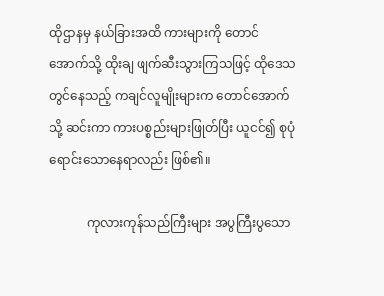ထိုဌာနမှ နယ်ခြားအထိ ကားများကို တောင်အောက်သို့ ထိုးချ ဖျက်ဆီးသွားကြသဖြင့် ထိုဒေသတွင်နေသည့် ကချင်လူမျိုးများက တောင်အောက်သို့ ဆင်းကာ ကားပစ္စည်းများဖြုတ်ပြီး ယူငင်၍ စုပုံရောင်းသောနေရာလည်း ဖြစ်၏။

            ကုလားကုန်သည်ကြီးများ အပွကြီးပွသော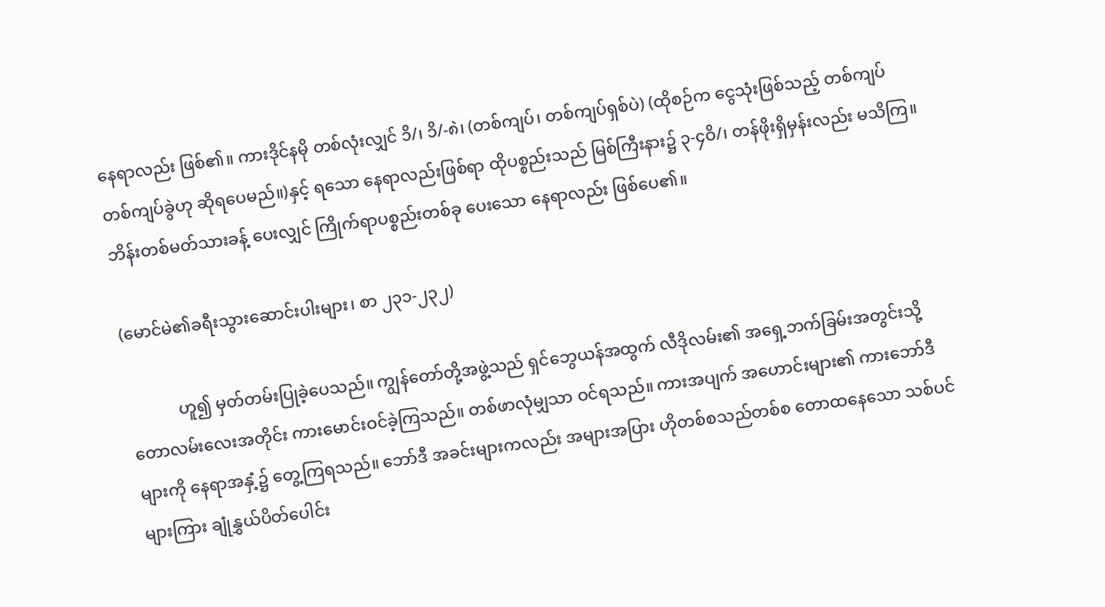နေရာလည်း ဖြစ်၏။ ကားဒိုင်နမို တစ်လုံးလျှင် ၁ိ/၊ ၁ိ/-၈ဲ၊ (တစ်ကျပ်၊ တစ်ကျပ်ရှစ်ပဲ) (ထိုစဉ်က ငွေသုံးဖြစ်သည့် တစ်ကျပ် တစ်ကျပ်ခွဲဟု ဆိုရပေမည်။)နှင့် ရသော နေရာလည်းဖြစ်ရာ ထိုပစ္စည်းသည် မြစ်ကြီးနား၌ ၃-၄ဝိ/၊ တန်ဖိုးရှိမှန်းလည်း မသိကြ။ ဘိန်းတစ်မတ်သားခန့် ပေးလျှင် ကြိုက်ရာပစ္စည်းတစ်ခု ပေးသော နေရာလည်း ဖြစ်ပေ၏။

(မောင်မဲ၏ခရီးသွားဆောင်းပါးများ၊ စာ ၂၃၁-၂၃၂)

            ဟူ၍ မှတ်တမ်းပြုခဲ့ပေသည်။ ကျွန်တော်တို့အဖွဲ့သည် ရှင်ဘွေယန်အထွက် လီဒိုလမ်း၏ အရှေ့ဘက်ခြမ်းအတွင်းသို့ တောလမ်းလေးအတိုင်း ကားမောင်းဝင်ခဲ့ကြသည်။ တစ်ဖာလုံမျှသာ ဝင်ရသည်။ ကားအပျက် အဟောင်းများ၏ ကားဘော်ဒီများကို နေရာအနှံ့၌ တွေ့ကြရသည်။ ဘော်ဒီ အခင်းများကလည်း အများအပြား ဟိုတစ်စသည်တစ်စ တောထနေသော သစ်ပင်များကြား ချုံနွှယ်ပိတ်ပေါင်း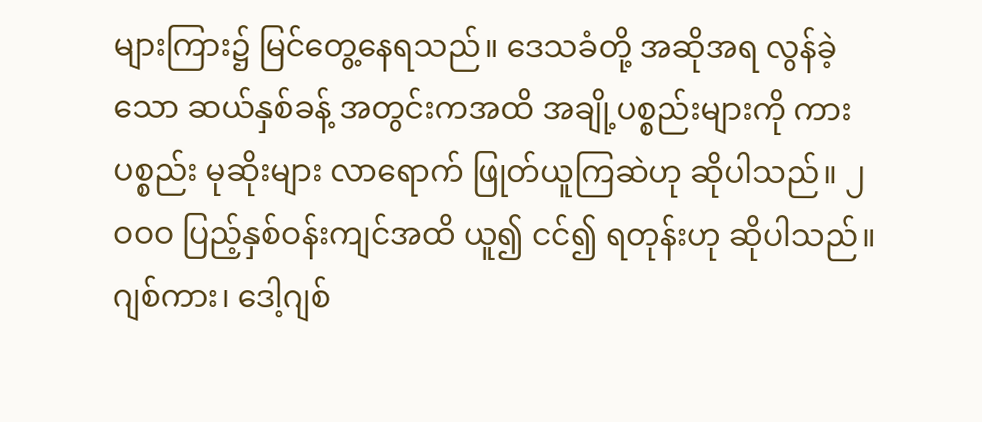များကြား၌ မြင်တွေ့နေရသည်။ ဒေသခံတို့ အဆိုအရ လွန်ခဲ့သော ဆယ်နှစ်ခန့် အတွင်းကအထိ အချို့ပစ္စည်းများကို ကားပစ္စည်း မုဆိုးများ လာရောက် ဖြုတ်ယူကြဆဲဟု ဆိုပါသည်။ ၂ဝဝဝ ပြည့်နှစ်ဝန်းကျင်အထိ ယူ၍ ငင်၍ ရတုန်းဟု ဆိုပါသည်။ ဂျစ်ကား၊ ဒေါ့ဂျစ်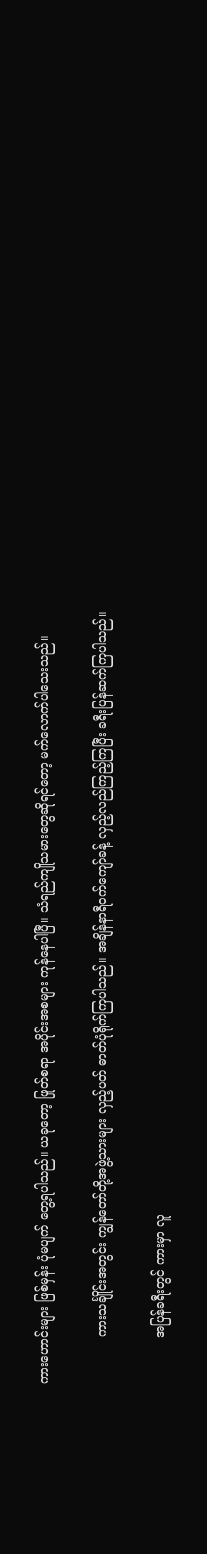ကားဟောင်းများ ဖြစ်မှန်း ပုံမပျက် တွေ့ရပါသည်။ ယခုတော့ ဖြုတ်စရာ အပိုင်းအစများ ကုန်နေပါပြီ။ သံရည်ကျိုသမားတွေဆိုရင်တော့ မက်လောက်ပါသေးသည်။

            ကားသင်္ချိုင်းအတွင်း ကျွန်တော်တို့အဖွဲ့သားများ လှည့်ပတ် ဓာတ်ပုံရိုက်ကြပါသည်။ အချိန်နာရီဝက်ကျော်ခန့် လှည့်လည်ကြည့်ကြပြီး ခရီးပြန်ဆက်ကြပါသည်။

            အပြန်ခရီးတွင် ကားမှာ လူ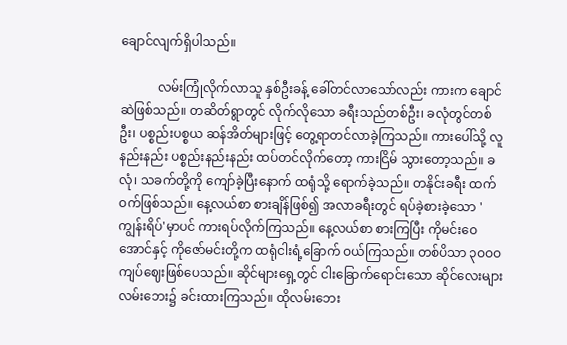ချောင်လျက်ရှိပါသည်။

            လမ်းကြုံလိုက်လာသူ နှစ်ဦးခန့် ခေါ်တင်လာသော်လည်း ကားက ချောင်ဆဲဖြစ်သည်။ တဆိတ်ရွာတွင် လိုက်လိုသော ခရီးသည်တစ်ဦး၊ ခလုံတွင်တစ်ဦး၊ ပစ္စည်းပစ္စယ ဆန်အိတ်များဖြင့် တွေ့ရာတင်လာခဲ့ကြသည်။ ကားပေါ်သို့ လူနည်းနည်း ပစ္စည်းနည်းနည်း ထပ်တင်လိုက်တော့ ကားငြိမ် သွားတော့သည်။ ခလုံ၊ သခက်တို့ကို ကျော်ခဲ့ပြီးနောက် ထရုံသို့ ရောက်ခဲ့သည်။ တနိုင်းခရီး ထက်ဝက်ဖြစ်သည်။ နေ့လယ်စာ စားချိန်ဖြစ်၍ အလာခရီးတွင် ရပ်ခဲ့စားခဲ့သော 'ကျွန်းရိပ်'မှာပင် ကားရပ်လိုက်ကြသည်။ နေ့လယ်စာ စားကြပြီး ကိုမင်းဝေအောင်နှင့် ကိုဇော်မင်းတို့က ထရုံငါးရံ့ခြောက် ဝယ်ကြသည်။ တစ်ပိသာ ၃ဝဝဝ ကျပ်ဈေးဖြစ်ပေသည်။ ဆိုင်များရှေ့တွင် ငါးခြောက်ရောင်းသော ဆိုင်လေးများ လမ်းဘေး၌ ခင်းထားကြသည်။ ထိုလမ်းဘေး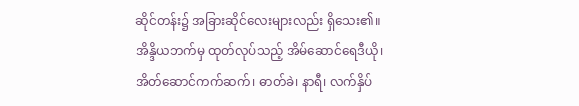ဆိုင်တန်း၌ အခြားဆိုင်လေးများလည်း ရှိသေး၏။ အိန္ဒိယဘက်မှ ထုတ်လုပ်သည့် အိမ်ဆောင်ရေဒီယို၊ အိတ်ဆောင်ကက်ဆက်၊ ဓာတ်ခဲ၊ နာရီ၊ လက်နှိပ်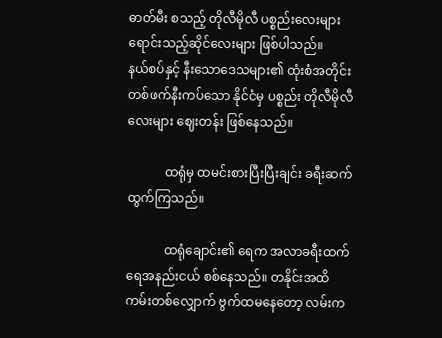ဓာတ်မီး စသည့် တိုလီမိုလီ ပစ္စည်းလေးများ ရောင်းသည့်ဆိုင်လေးများ ဖြစ်ပါသည်။           နယ်စပ်နှင့် နီးသောဒေသများ၏ ထုံးစံအတိုင်း တစ်ဖက်နီးကပ်သော နိုင်ငံမှ ပစ္စည်း တိုလီမိုလီလေးများ ဈေးတန်း ဖြစ်နေသည်။

            ထရုံမှ ထမင်းစားပြီးပြီးချင်း ခရီးဆက်ထွက်ကြသည်။

            ထရုံချောင်း၏ ရေက အလာခရီးထက် ရေအနည်းငယ် စစ်နေသည်။ တနိုင်းအထိ ကမ်းတစ်လျှောက် ဗွက်ထမနေတော့ လမ်းက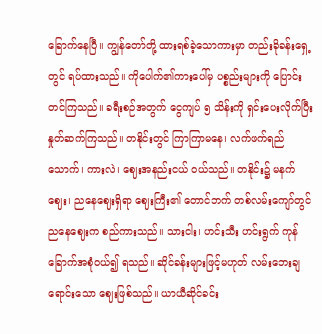ခြောက်နေပြီ။ ကျွန်တော်တို့ ထားရစ်ခဲ့သောကားမှာ တည်းခိုခန်းရှေ့တွင် ရပ်ထားသည်။ ကိုပေါက်၏ကားပေါ်မှ ပစ္စည်းများကို ပြောင်းတင်ကြသည်။ ခရီးစဉ်အတွက် ငွေကျပ် ၅ သိန်းကို ရှင်းပေးလိုက်ပြီး နှုတ်ဆက်ကြသည်။ တနိုင်းတွင် ကြာကြာမနေ၊ လက်ဖက်ရည်သောက်၊ ကားလဲ၊ ဈေးအနည်းငယ် ဝယ်သည်။ တနိုင်း၌ မနက်ဈေး၊ ညနေဈေးရှိရာ ဈေးကြီး၏ တောင်ဘက် တစ်လမ်းကျော်တွင် ညနေဈေးက စည်ကားသည်။ သားငါး၊ ဟင်းသီး ဟင်းရွက် ကုန်ခြောက်အစုံဝယ်၍ ရသည်။ ဆိုင်ခန်းများဖြင့်မဟုတ် လမ်းဘေးချရောင်းသော ဈေးဖြစ်သည်။ ယာယီဆိုင်ခင်း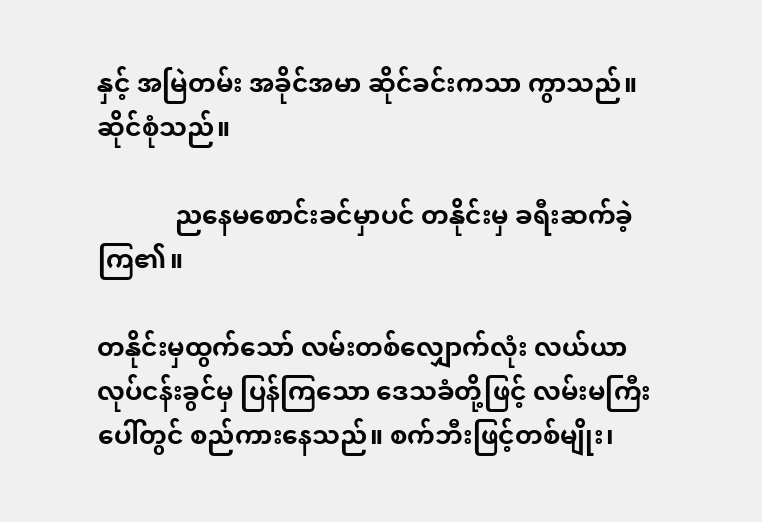နှင့် အမြဲတမ်း အခိုင်အမာ ဆိုင်ခင်းကသာ ကွာသည်။ ဆိုင်စုံသည်။

            ညနေမစောင်းခင်မှာပင် တနိုင်းမှ ခရီးဆက်ခဲ့ကြ၏။

တနိုင်းမှထွက်သော် လမ်းတစ်လျှောက်လုံး လယ်ယာလုပ်ငန်းခွင်မှ ပြန်ကြသော ဒေသခံတို့ဖြင့် လမ်းမကြီးပေါ်တွင် စည်ကားနေသည်။ စက်ဘီးဖြင့်တစ်မျိုး၊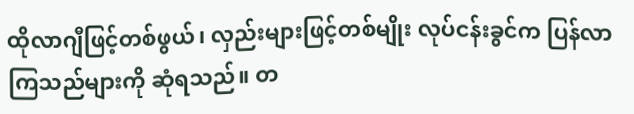ထိုလာဂျီဖြင့်တစ်ဖွယ်၊ လှည်းများဖြင့်တစ်မျိုး လုပ်ငန်းခွင်က ပြန်လာကြသည်များကို ဆုံရသည်။ တ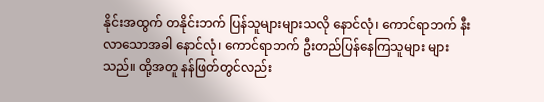နိုင်းအထွက် တနိုင်းဘက် ပြန်သူများများသလို နောင်လုံ၊ ကောင်ရာဘက် နီးလာသောအခါ နောင်လုံ၊ ကောင်ရာဘက် ဦးတည်ပြန်နေကြသူများ များသည်။ ထို့အတူ နန်ဖြတ်တွင်လည်း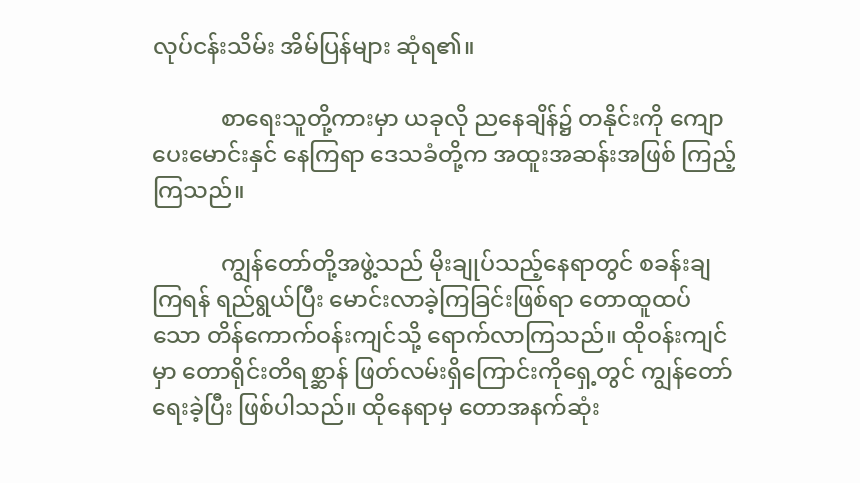လုပ်ငန်းသိမ်း အိမ်ပြန်များ ဆုံရ၏။

            စာရေးသူတို့ကားမှာ ယခုလို ညနေချိန်၌ တနိုင်းကို ကျောပေးမောင်းနှင် နေကြရာ ဒေသခံတို့က အထူးအဆန်းအဖြစ် ကြည့်ကြသည်။

            ကျွန်တော်တို့အဖွဲ့သည် မိုးချုပ်သည့်နေရာတွင် စခန်းချကြရန် ရည်ရွယ်ပြီး မောင်းလာခဲ့ကြခြင်းဖြစ်ရာ တောထူထပ်သော တိန်ကောက်ဝန်းကျင်သို့ ရောက်လာကြသည်။ ထိုဝန်းကျင်မှာ တောရိုင်းတိရစ္ဆာန် ဖြတ်လမ်းရှိကြောင်းကိုရှေ့တွင် ကျွန်တော် ရေးခဲ့ပြီး ဖြစ်ပါသည်။ ထိုနေရာမှ တောအနက်ဆုံး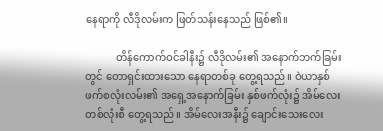နေရာကို လီဒိုလမ်းက ဖြတ်သန်းနေသည် ဖြစ်၏။

            တိန်ကောက်ဝင်ခါနီး၌ လီဒိုလမ်း၏ အနောက်ဘက်ခြမ်းတွင် တောရှင်းထားသော နေရာတစ်ခု တွေ့ရသည်။ ဝဲယာနှစ်ဖက်စလုံးလမ်း၏ အရှေ့အနောက်ခြမ်း နှစ်ဖက်လုံး၌ အိမ်လေးတစ်လုံးစီ တွေ့ရသည်။ အိမ်လေးအနီး၌ ချောင်းသေးလေး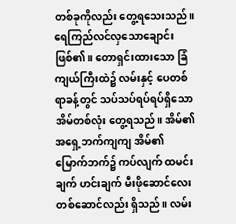တစ်ခုကိုလည်း တွေ့ရသေးသည်။ ရေကြည်လင်လှသောချောင်း ဖြစ်၏။ တောရှင်းထားသော ခြံကျယ်ကြီးထဲ၌ လမ်းနှင့် ပေတစ်ရာခန့်တွင် သပ်သပ်ရပ်ရပ်ရှိသော အိမ်တစ်လုံး တွေ့ရသည်။ အိမ်၏ အရှေ့ဘက်ကျကျ အိမ်၏ မြောက်ဘက်၌ ကပ်လျက် ထမင်းချက် ဟင်းချက် မီးဖိုဆောင်လေး တစ်ဆောင်လည်း ရှိသည်။ လမ်း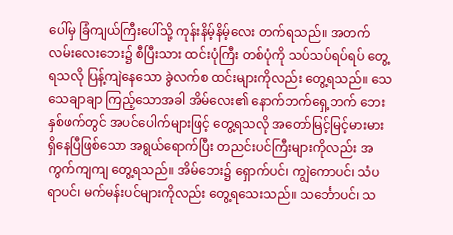ပေါ်မှ ခြံကျယ်ကြီးပေါ်သို့ ကုန်းနိမ့်နိမ့်လေး တက်ရသည်။ အတက်လမ်းလေးဘေး၌ စီပြီးသား ထင်းပုံကြီး တစ်ပုံကို သပ်သပ်ရပ်ရပ် တွေ့ရသလို ပြန့်ကျဲနေသော ခွဲလက်စ ထင်းများကိုလည်း တွေ့ရသည်။ သေသေချာချာ ကြည့်သောအခါ အိမ်လေး၏ နောက်ဘက်ရှေ့ဘက် ဘေးနှစ်ဖက်တွင် အပင်ပေါက်များဖြင့် တွေ့ရသလို အတော်မြင့်မြင့်မားမား ရှိနေပြီဖြစ်သော အရွယ်ရောက်ပြီး တညင်းပင်ကြီးများကိုလည်း အကွက်ကျကျ တွေ့ရသည်။ အိမ်ဘေး၌ ရှောက်ပင်၊ ကျွဲကောပင်၊ သံပရာပင်၊ မက်မန်းပင်များကိုလည်း တွေ့ရသေးသည်။ သင်္ဘောပင်၊ သ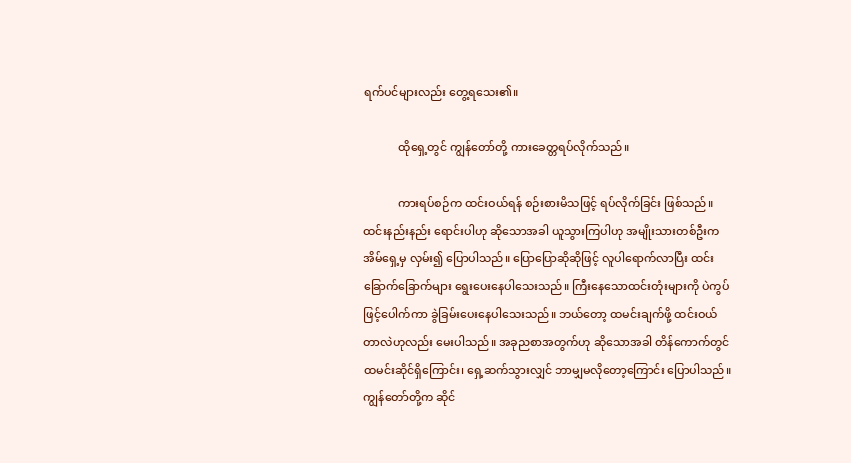ရက်ပင်များလည်း တွေ့ရသေး၏။

            ထိုရှေ့တွင် ကျွန်တော်တို့ ကားခေတ္တရပ်လိုက်သည်။

            ကားရပ်စဉ်က ထင်းဝယ်ရန် စဉ်းစားမိသဖြင့် ရပ်လိုက်ခြင်း ဖြစ်သည်။ ထင်းနည်းနည်း ရောင်းပါဟု ဆိုသောအခါ ယူသွားကြပါဟု အမျိုးသားတစ်ဦးက အိမ်ရှေ့မှ လှမ်း၍ ပြောပါသည်။ ပြောပြောဆိုဆိုဖြင့် လူပါရောက်လာပြီး ထင်းခြောက်ခြောက်များ ရွေးပေးနေပါသေးသည်။ ကြီးနေသောထင်းတုံးများကို ပဲကွပ်ဖြင့်ပေါက်ကာ ခွဲခြမ်းပေးနေပါသေးသည်။ ဘယ်တော့ ထမင်းချက်ဖို့ ထင်းဝယ်တာလဲဟုလည်း မေးပါသည်။ အခုညစာအတွက်ဟု ဆိုသောအခါ တိန်ကောက်တွင် ထမင်းဆိုင်ရှိကြောင်း၊ ရှေ့ဆက်သွားလျှင် ဘာမျှမလိုတော့ကြောင်း ပြောပါသည်။ ကျွန်တော်တို့က ဆိုင်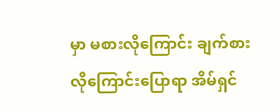မှာ မစားလိုကြောင်း ချက်စားလိုကြောင်းပြောရာ အိမ်ရှင်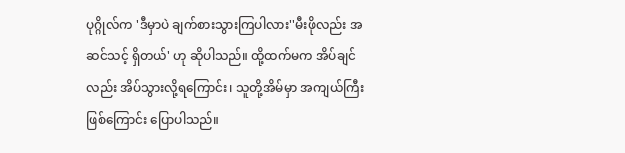ပုဂ္ဂိုလ်က 'ဒီမှာပဲ ချက်စားသွားကြပါလား''မီးဖိုလည်း အဆင်သင့် ရှိတယ်' ဟု ဆိုပါသည်။ ထို့ထက်မက အိပ်ချင်လည်း အိပ်သွားလို့ရကြောင်း၊ သူတို့အိမ်မှာ အကျယ်ကြီးဖြစ်ကြောင်း ပြောပါသည်။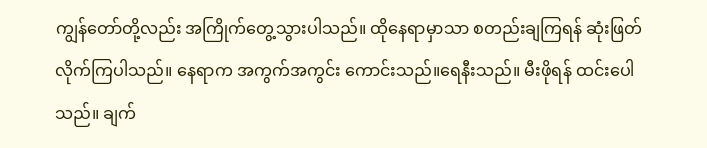ကျွန်တော်တို့လည်း အကြိုက်တွေ့သွားပါသည်။ ထိုနေရာမှာသာ စတည်းချကြရန် ဆုံးဖြတ်လိုက်ကြပါသည်။ နေရာက အကွက်အကွင်း ကောင်းသည်။ရေနီးသည်။ မီးဖိုရန် ထင်းပေါသည်။ ချက်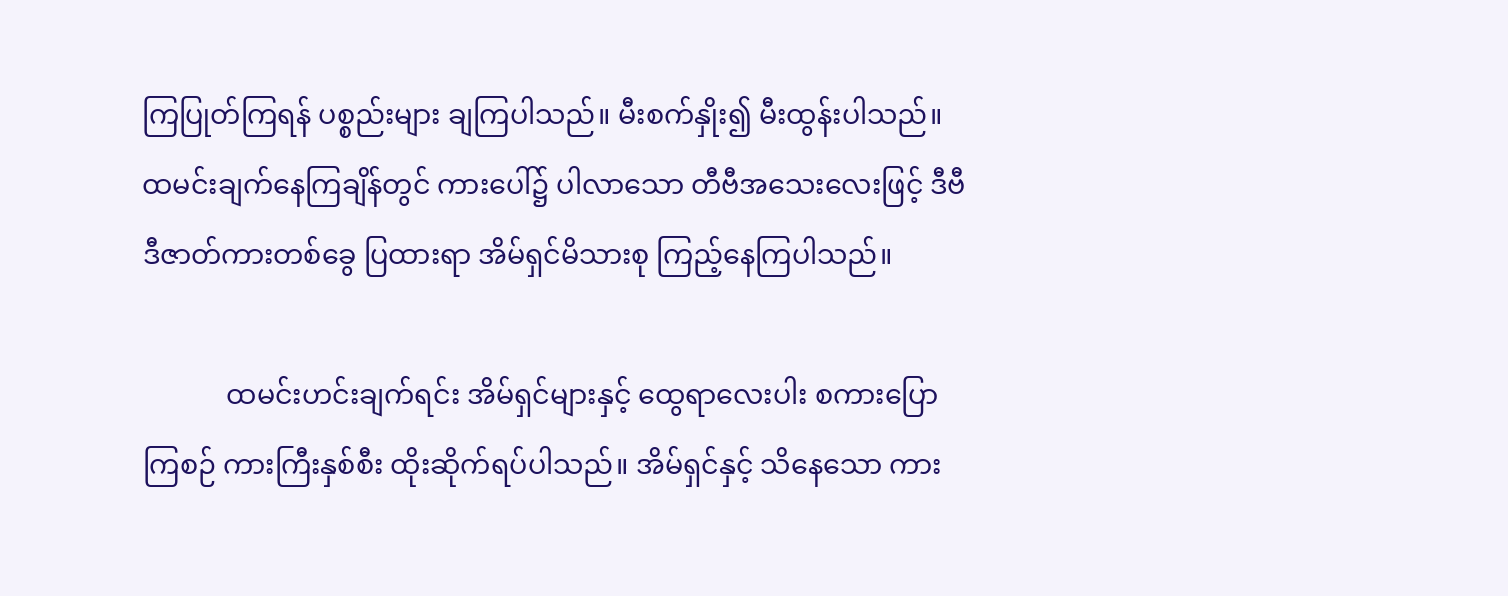ကြပြုတ်ကြရန် ပစ္စည်းများ ချကြပါသည်။ မီးစက်နှိုး၍ မီးထွန်းပါသည်။ ထမင်းချက်နေကြချိန်တွင် ကားပေါ်၌ ပါလာသော တီဗီအသေးလေးဖြင့် ဒီဗီဒီဇာတ်ကားတစ်ခွေ ပြထားရာ အိမ်ရှင်မိသားစု ကြည့်နေကြပါသည်။

            ထမင်းဟင်းချက်ရင်း အိမ်ရှင်များနှင့် ထွေရာလေးပါး စကားပြောကြစဉ် ကားကြီးနှစ်စီး ထိုးဆိုက်ရပ်ပါသည်။ အိမ်ရှင်နှင့် သိနေသော ကား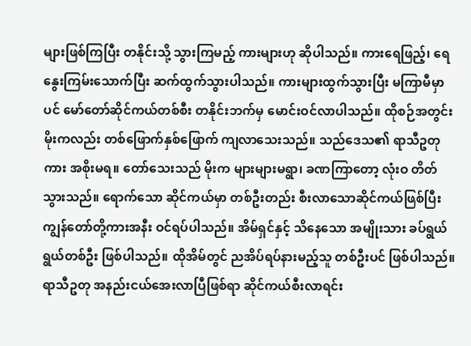များဖြစ်ကြပြီး တနိုင်းသို့ သွားကြမည့် ကားများဟု ဆိုပါသည်။ ကားရေဖြည့်၊ ရေနွေးကြမ်းသောက်ပြီး ဆက်ထွက်သွားပါသည်။ ကားများထွက်သွားပြီး မကြာမီမှာပင် မော်တော်ဆိုင်ကယ်တစ်စီး တနိုင်းဘက်မှ မောင်းဝင်လာပါသည်။ ထိုစဉ်အတွင်း မိုးကလည်း တစ်ဖြောက်နှစ်ဖြောက် ကျလာသေးသည်။ သည်ဒေသ၏ ရာသီဥတုကား အစိုးမရ။ တော်သေးသည် မိုးက များများမရွာ၊ ခဏကြာတော့ လုံးဝ တိတ်သွားသည်။ ရောက်သော ဆိုင်ကယ်မှာ တစ်ဦးတည်း စီးလာသောဆိုင်ကယ်ဖြစ်ပြီး ကျွန်တော်တို့ကားအနီး ဝင်ရပ်ပါသည်။ အိမ်ရှင်နှင့် သိနေသော အမျိုးသား ခပ်ရွယ်ရွယ်တစ်ဦး ဖြစ်ပါသည်။ ထိုအိမ်တွင် ညအိပ်ရပ်နားမည့်သူ တစ်ဦးပင် ဖြစ်ပါသည်။ ရာသီဥတု အနည်းငယ်အေးလာပြီဖြစ်ရာ ဆိုင်ကယ်စီးလာရင်း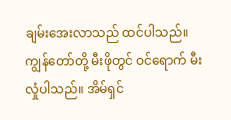ချမ်းအေးလာသည် ထင်ပါသည်။ ကျွန်တော်တို့ မီးဖိုတွင် ဝင်ရောက် မီးလှုံပါသည်။ အိမ်ရှင်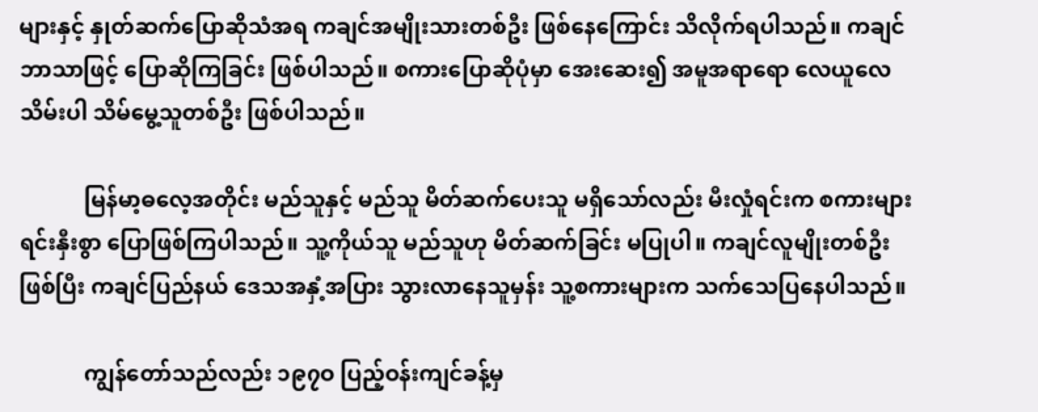များနှင့် နှုတ်ဆက်ပြောဆိုသံအရ ကချင်အမျိုးသားတစ်ဦး ဖြစ်နေကြောင်း သိလိုက်ရပါသည်။ ကချင်ဘာသာဖြင့် ပြောဆိုကြခြင်း ဖြစ်ပါသည်။ စကားပြောဆိုပုံမှာ အေးဆေး၍ အမူအရာရော လေယူလေသိမ်းပါ သိမ်မွေ့သူတစ်ဦး ဖြစ်ပါသည်။

            မြန်မာ့ဓလေ့အတိုင်း မည်သူနှင့် မည်သူ မိတ်ဆက်ပေးသူ မရှိသော်လည်း မီးလှုံရင်းက စကားများ ရင်းနှီးစွာ ပြောဖြစ်ကြပါသည်။ သူ့ကိုယ်သူ မည်သူဟု မိတ်ဆက်ခြင်း မပြုပါ။ ကချင်လူမျိုးတစ်ဦးဖြစ်ပြီး ကချင်ပြည်နယ် ဒေသအနှံ့အပြား သွားလာနေသူမှန်း သူ့စကားများက သက်သေပြနေပါသည်။

            ကျွန်တော်သည်လည်း ၁၉၇ဝ ပြည့်ဝန်းကျင်ခန့်မှ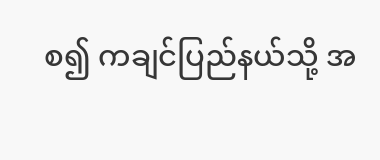စ၍ ကချင်ပြည်နယ်သို့ အ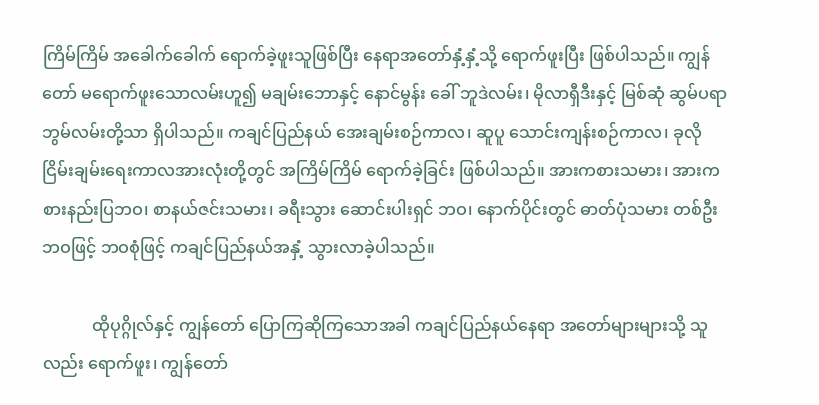ကြိမ်ကြိမ် အခေါက်ခေါက် ရောက်ခဲ့ဖူးသူဖြစ်ပြီး နေရာအတော်နှံ့နှံ့သို့ ရောက်ဖူးပြီး ဖြစ်ပါသည်။ ကျွန်တော် မရောက်ဖူးသောလမ်းဟူ၍ မချမ်းဘောနှင့် နောင်မွန်း ခေါ် ဘူဒဲလမ်း၊ မိုလာရှီဒီးနှင့် မြစ်ဆုံ ဆွမ်ပရာ ဘွမ်လမ်းတို့သာ ရှိပါသည်။ ကချင်ပြည်နယ် အေးချမ်းစဉ်ကာလ၊ ဆူပူ သောင်းကျန်းစဉ်ကာလ၊ ခုလို ငြိမ်းချမ်းရေးကာလအားလုံးတို့တွင် အကြိမ်ကြိမ် ရောက်ခဲ့ခြင်း ဖြစ်ပါသည်။ အားကစားသမား၊ အားကစားနည်းပြဘဝ၊ စာနယ်ဇင်းသမား၊ ခရီးသွား ဆောင်းပါးရှင် ဘဝ၊ နောက်ပိုင်းတွင် ဓာတ်ပုံသမား တစ်ဦးဘဝဖြင့် ဘဝစုံဖြင့် ကချင်ပြည်နယ်အနှံ့ သွားလာခဲ့ပါသည်။

            ထိုပုဂ္ဂိုလ်နှင့် ကျွန်တော် ပြောကြဆိုကြသောအခါ ကချင်ပြည်နယ်နေရာ အတော်များများသို့ သူလည်း ရောက်ဖူး၊ ကျွန်တော်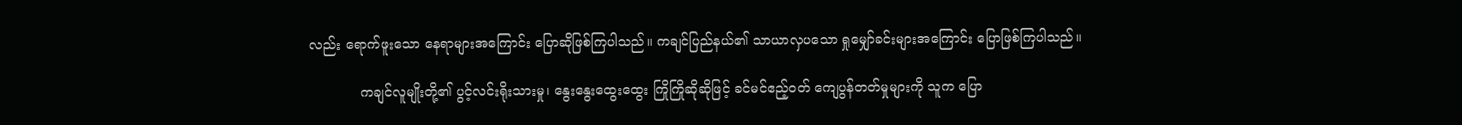လည်း ရောက်ဖူးသော နေရာများအကြောင်း ပြောဆိုဖြစ်ကြပါသည်။ ကချင်ပြည်နယ်၏ သာယာလှပသော ရှုမျှော်ခင်းများအကြောင်း ပြောဖြစ်ကြပါသည်။

            ကချင်လူမျိုးတို့၏ ပွင့်လင်းရိုးသားမှု၊ နွေးနွေးထွေးထွေး ကြိုကြိုဆိုဆိုဖြင့် ခင်မင်ဧည့်ဝတ် ကျေပွန်တတ်မှုများကို သူက ပြော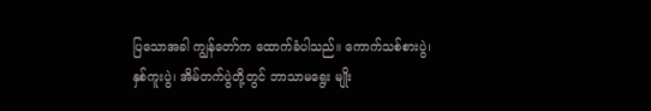ပြသောအခါ ကျွန်တော်က ထောက်ခံပါသည်။ ကောက်သစ်စားပွဲ၊ နှစ်ကူးပွဲ၊ အိမ်တက်ပွဲတို့တွင် ဘာသာမရွေး မျိုး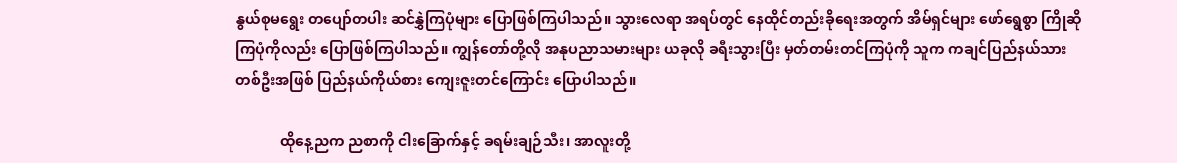နွယ်စုမရွေး တပျော်တပါး ဆင်နွှဲကြပုံများ ပြောဖြစ်ကြပါသည်။ သွားလေရာ အရပ်တွင် နေထိုင်တည်းခိုရေးအတွက် အိမ်ရှင်များ ဖော်ရွေစွာ ကြိုဆိုကြပုံကိုလည်း ပြောဖြစ်ကြပါသည်။ ကျွန်တော်တို့လို အနုပညာသမားများ ယခုလို ခရီးသွားပြီး မှတ်တမ်းတင်ကြပုံကို သူက ကချင်ပြည်နယ်သား တစ်ဦးအဖြစ် ပြည်နယ်ကိုယ်စား ကျေးဇူးတင်ကြောင်း ပြောပါသည်။

            ထိုနေ့ညက ညစာကို ငါးခြောက်နှင့် ခရမ်းချဉ်သီး၊ အာလူးတို့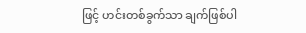ဖြင့် ဟင်းတစ်ခွက်သာ ချက်ဖြစ်ပါ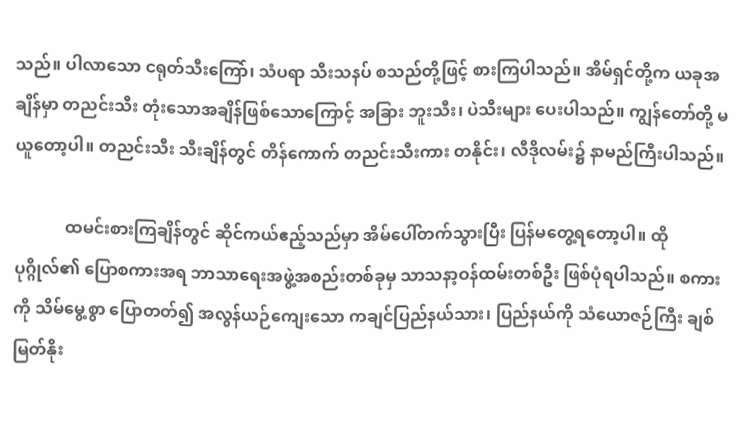သည်။ ပါလာသော ငရုတ်သီးကြော်၊ သံပရာ သီးသနပ် စသည်တို့ဖြင့် စားကြပါသည်။ အိမ်ရှင်တို့က ယခုအချိန်မှာ တညင်းသီး တုံးသောအချိန်ဖြစ်သောကြောင့် အခြား ဘူးသီး၊ ပဲသီးများ ပေးပါသည်။ ကျွန်တော်တို့ မယူတော့ပါ။ တညင်းသီး သီးချိန်တွင် တိန်ကောက် တညင်းသီးကား တနိုင်း၊ လီဒိုလမ်း၌ နာမည်ကြီးပါသည်။

            ထမင်းစားကြချိန်တွင် ဆိုင်ကယ်ဧည့်သည်မှာ အိမ်ပေါ်တက်သွားပြီး ပြန်မတွေ့ရတော့ပါ။ ထိုပုဂ္ဂိုလ်၏ ပြောစကားအရ ဘာသာရေးအဖွဲ့အစည်းတစ်ခုမှ သာသနာ့ဝန်ထမ်းတစ်ဦး ဖြစ်ပုံရပါသည်။ စကားကို သိမ်မွေ့စွာ ပြောတတ်၍ အလွန်ယဉ်ကျေးသော ကချင်ပြည်နယ်သား၊ ပြည်နယ်ကို သံယောဇဉ်ကြီး ချစ်မြတ်နိုး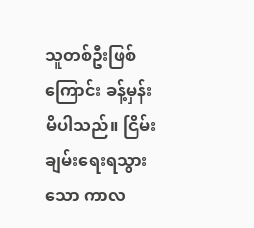သူတစ်ဦးဖြစ်ကြောင်း ခန့်မှန်းမိပါသည်။ ငြိမ်းချမ်းရေးရသွားသော ကာလ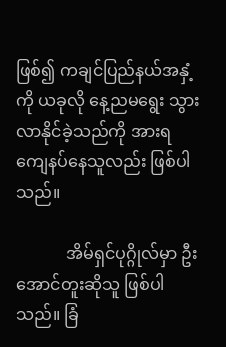ဖြစ်၍ ကချင်ပြည်နယ်အနှံ့ကို ယခုလို နေ့ညမရွေး သွားလာနိုင်ခဲ့သည်ကို အားရကျေနပ်နေသူလည်း ဖြစ်ပါသည်။

            အိမ်ရှင်ပုဂ္ဂိုလ်မှာ ဦးအောင်တူးဆိုသူ ဖြစ်ပါသည်။ ခြံ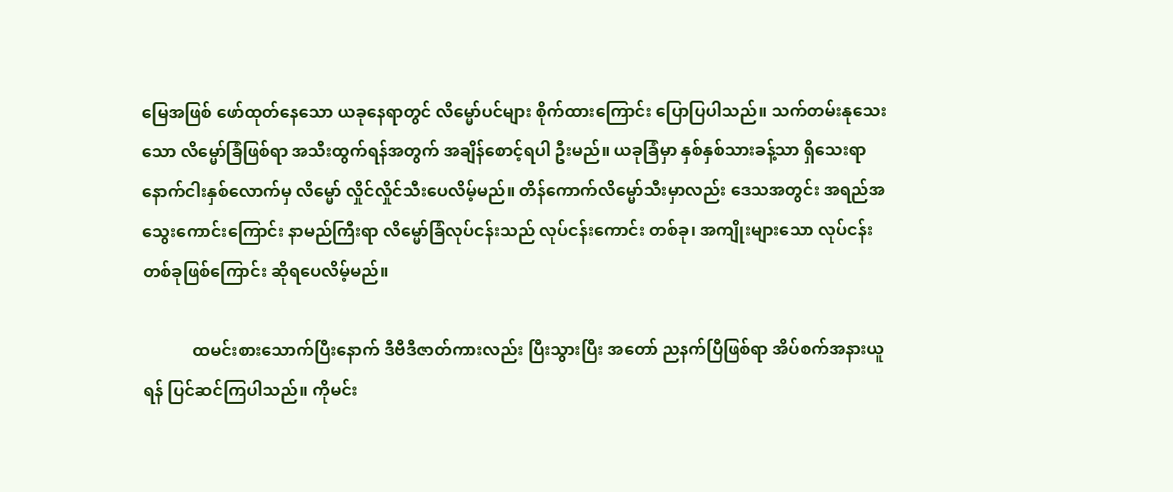မြေအဖြစ် ဖော်ထုတ်နေသော ယခုနေရာတွင် လိမ္မော်ပင်များ စိုက်ထားကြောင်း ပြောပြပါသည်။ သက်တမ်းနုသေးသော လိမ္မော်ခြံဖြစ်ရာ အသီးထွက်ရန်အတွက် အချိန်စောင့်ရပါ ဦးမည်။ ယခုခြံမှာ နှစ်နှစ်သားခန့်သာ ရှိသေးရာ နောက်ငါးနှစ်လောက်မှ လိမ္မော် လှိုင်လှိုင်သီးပေလိမ့်မည်။ တိန်ကောက်လိမ္မော်သီးမှာလည်း ဒေသအတွင်း အရည်အသွေးကောင်းကြောင်း နာမည်ကြီးရာ လိမ္မော်ခြံလုပ်ငန်းသည် လုပ်ငန်းကောင်း တစ်ခု၊ အကျိုးများသော လုပ်ငန်းတစ်ခုဖြစ်ကြောင်း ဆိုရပေလိမ့်မည်။

            ထမင်းစားသောက်ပြီးနောက် ဒီဗီဒီဇာတ်ကားလည်း ပြီးသွားပြီး အတော် ညနက်ပြီဖြစ်ရာ အိပ်စက်အနားယူရန် ပြင်ဆင်ကြပါသည်။ ကိုမင်း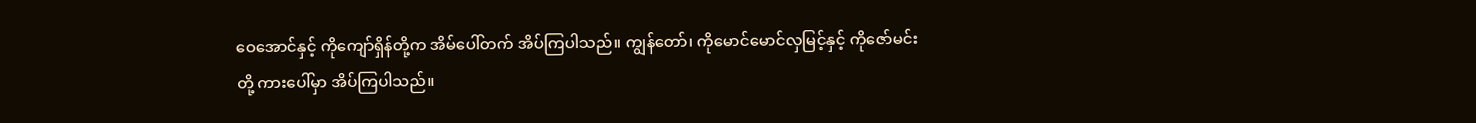ဝေအောင်နှင့် ကိုကျော်ရှိန်တို့က အိမ်ပေါ်တက် အိပ်ကြပါသည်။ ကျွန်တော်၊ ကိုမောင်မောင်လှမြင့်နှင့် ကိုဇော်မင်းတို့ ကားပေါ်မှာ အိပ်ကြပါသည်။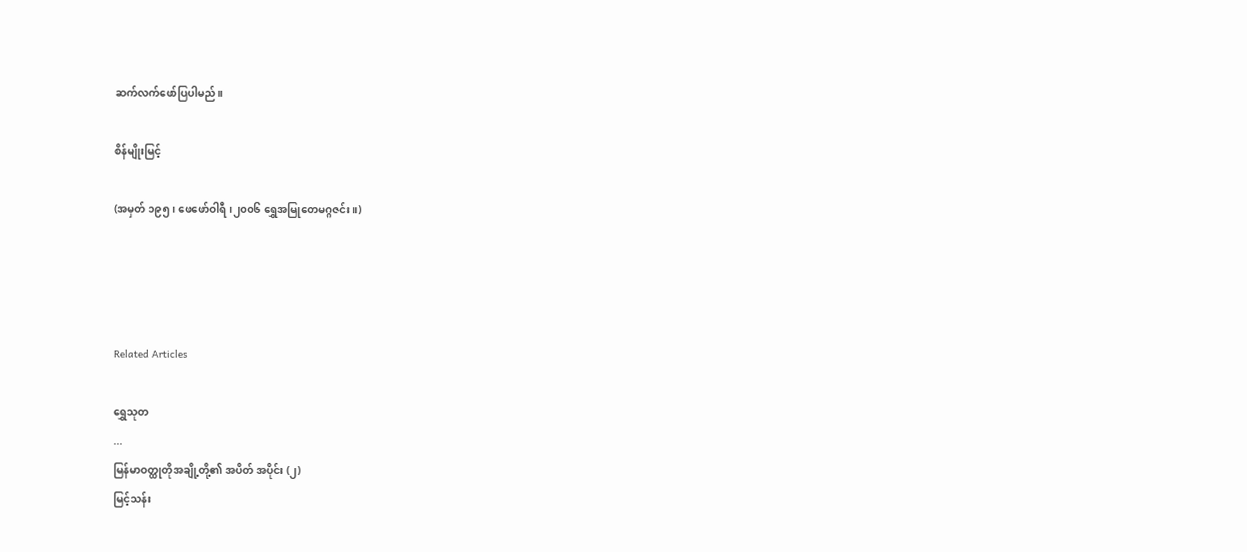ဆက်လက်ဖော်ပြပါမည်။

စိန်မျိုးမြင့်

(အမှတ် ၁၉၅၊ ဖေဖော်ဝါရီ၊၂၀၀၆ ရွှေအမြုတေမဂ္ဂဇင်း။)




Related Articles

ရွှေသုတ‌
...
မြန်မာဝတ္ထုတိုအချို့တို့၏ အပိတ် အပိုင်း (၂)
မြင့်သန်း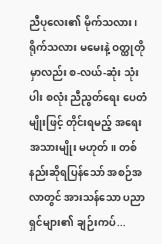ညီပုလေး၏ မိုက်သလား၊ ရိုက်သလား မမေးနဲ့ ဝတ္ထုတိုမှာလည်း စ-လယ်-ဆုံး သုံးပါး စလုံး ညီညွတ်ရေး ပေတံမျိုးဖြင့် တိုင်းရမည့် အရေးအသားမျိုး မဟုတ်။ တစ်နည်းဆိုရပြန်သော် အစဉ်အလာတွင် အားသန်သော ပညာရှင်များ၏ ချဉ်းကပ်...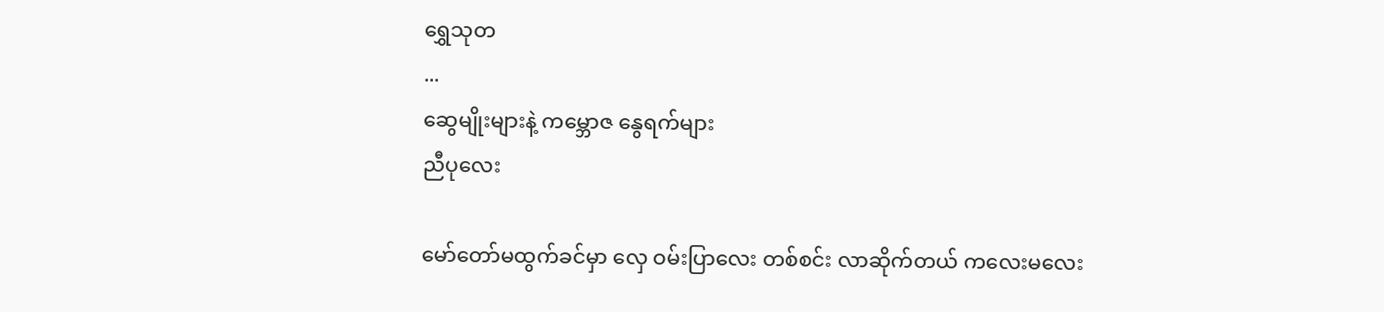ရွှေသုတ‌
...
ဆွေမျိုးများနဲ့ ကမ္ဘောဇ နွေရက်များ
ညီပုလေး

မော်တော်မထွက်ခင်မှာ လှေ ဝမ်းပြာလေး တစ်စင်း လာဆိုက်တယ် ကလေးမလေး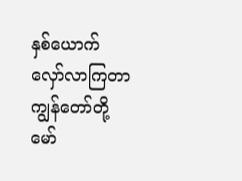နှစ်ယောက် လှော်လာကြတာ ကျွန်တော်တို့ မော်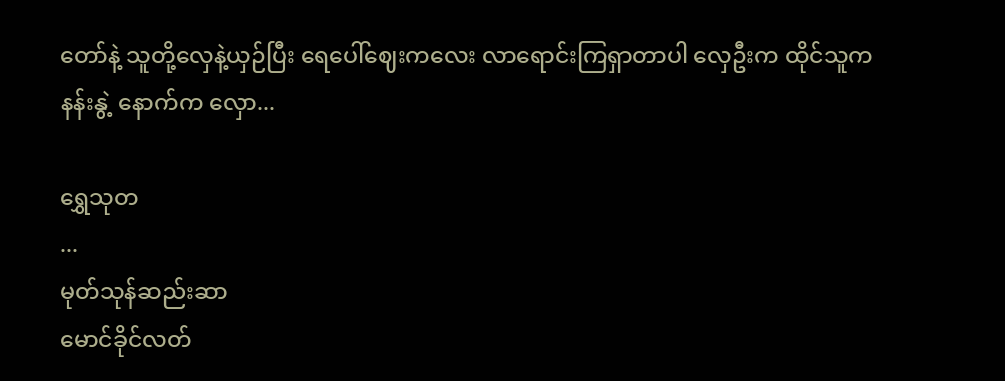တော်နဲ့ သူတို့လှေနဲ့ယှဉ်ပြီး ရေပေါ်ဈေးကလေး လာရောင်းကြရှာတာပါ လှေဦးက ထိုင်သူက နန်းနွဲ့ နောက်က လှော...

ရွှေသုတ‌
...
မုတ်သုန်ဆည်းဆာ
မောင်ခိုင်လတ်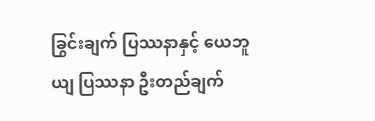ခြွင်းချက် ပြဿနာနှင့် ယေဘူယျ ပြဿနာ ဦးတည်ချက်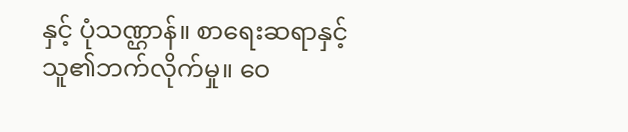နှင့် ပုံသဏ္ဌာန်။ စာရေးဆရာနှင့် သူ၏ဘက်လိုက်မှု။ ဝေ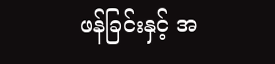ဖန်ခြင်းနှင့် အ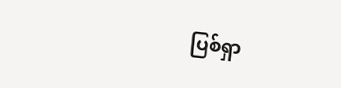ပြစ်ရှာ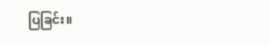ပြခြင်း။